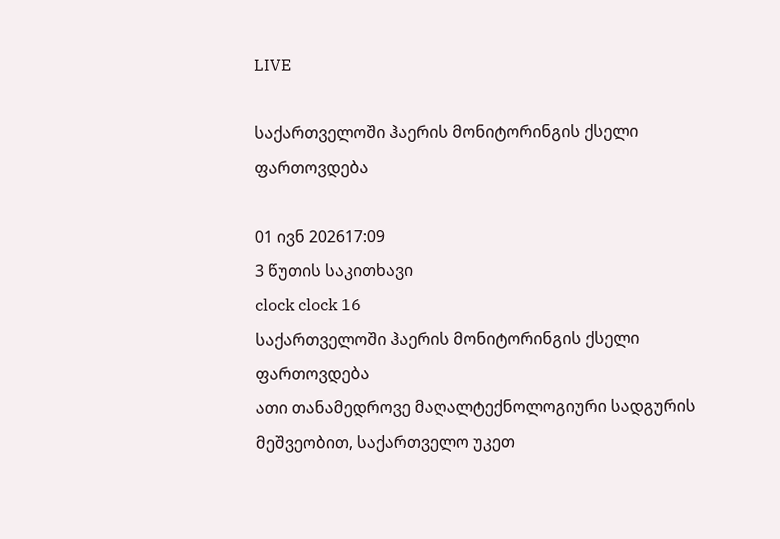LIVE

საქართველოში ჰაერის მონიტორინგის ქსელი ფართოვდება

01 ივნ 202617:09
3 წუთის საკითხავი
clock clock 16
საქართველოში ჰაერის მონიტორინგის ქსელი ფართოვდება
ათი თანამედროვე მაღალტექნოლოგიური სადგურის მეშვეობით, საქართველო უკეთ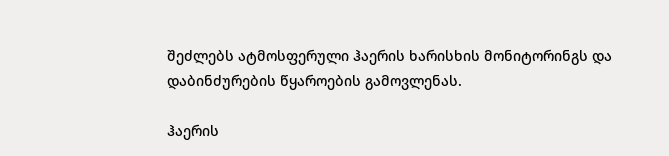შეძლებს ატმოსფერული ჰაერის ხარისხის მონიტორინგს და დაბინძურების წყაროების გამოვლენას.

ჰაერის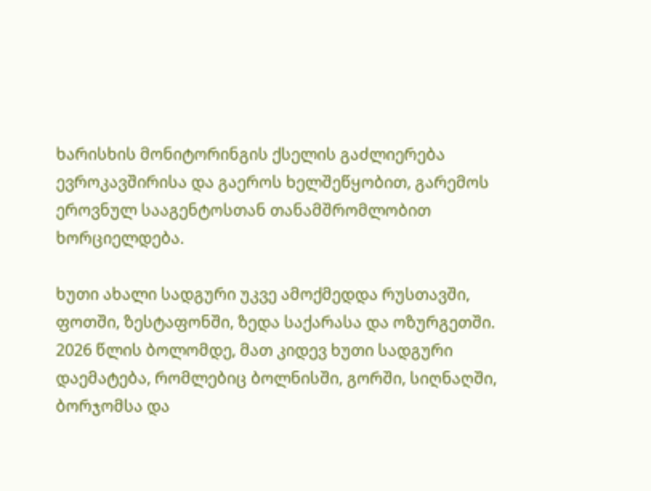ხარისხის მონიტორინგის ქსელის გაძლიერება ევროკავშირისა და გაეროს ხელშეწყობით, გარემოს ეროვნულ სააგენტოსთან თანამშრომლობით ხორციელდება.

ხუთი ახალი სადგური უკვე ამოქმედდა რუსთავში, ფოთში, ზესტაფონში, ზედა საქარასა და ოზურგეთში. 2026 წლის ბოლომდე, მათ კიდევ ხუთი სადგური დაემატება, რომლებიც ბოლნისში, გორში, სიღნაღში, ბორჯომსა და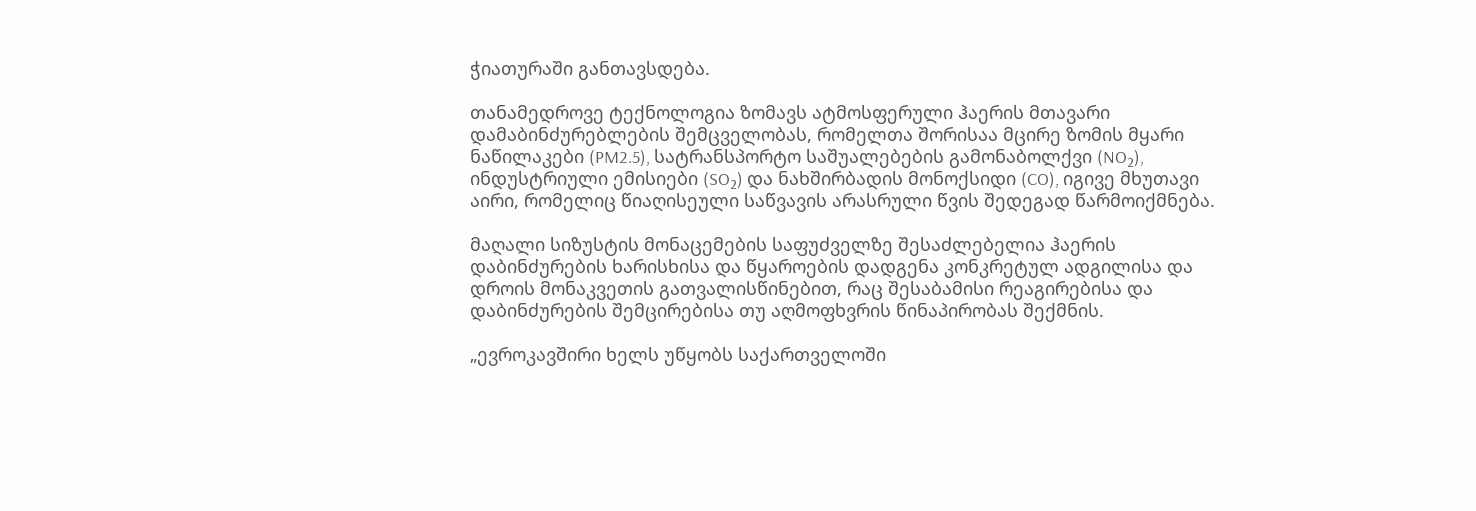ჭიათურაში განთავსდება.

თანამედროვე ტექნოლოგია ზომავს ატმოსფერული ჰაერის მთავარი დამაბინძურებლების შემცველობას, რომელთა შორისაა მცირე ზომის მყარი ნაწილაკები (PM2.5), სატრანსპორტო საშუალებების გამონაბოლქვი (NO₂), ინდუსტრიული ემისიები (SO₂) და ნახშირბადის მონოქსიდი (CO), იგივე მხუთავი აირი, რომელიც წიაღისეული საწვავის არასრული წვის შედეგად წარმოიქმნება.

მაღალი სიზუსტის მონაცემების საფუძველზე შესაძლებელია ჰაერის დაბინძურების ხარისხისა და წყაროების დადგენა კონკრეტულ ადგილისა და დროის მონაკვეთის გათვალისწინებით, რაც შესაბამისი რეაგირებისა და დაბინძურების შემცირებისა თუ აღმოფხვრის წინაპირობას შექმნის.

„ევროკავშირი ხელს უწყობს საქართველოში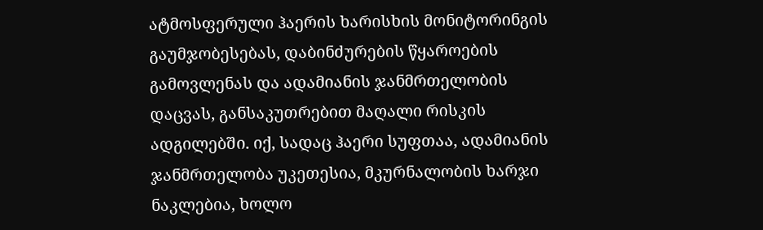ატმოსფერული ჰაერის ხარისხის მონიტორინგის გაუმჯობესებას, დაბინძურების წყაროების გამოვლენას და ადამიანის ჯანმრთელობის დაცვას, განსაკუთრებით მაღალი რისკის ადგილებში. იქ, სადაც ჰაერი სუფთაა, ადამიანის ჯანმრთელობა უკეთესია, მკურნალობის ხარჯი ნაკლებია, ხოლო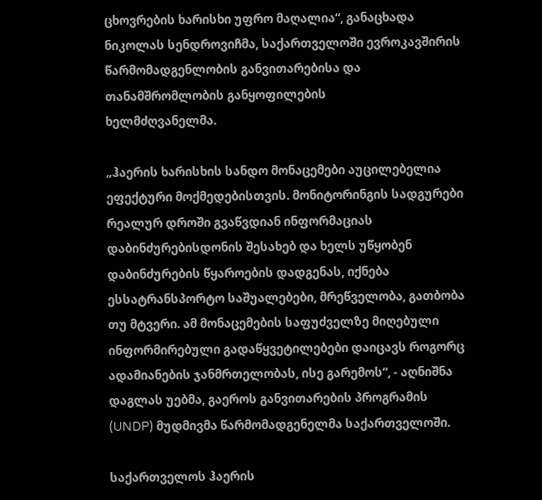ცხოვრების ხარისხი უფრო მაღალია“, განაცხადა ნიკოლას სენდროვიჩმა, საქართველოში ევროკავშირის წარმომადგენლობის განვითარებისა და თანამშრომლობის განყოფილების
ხელმძღვანელმა.

„ჰაერის ხარისხის სანდო მონაცემები აუცილებელია ეფექტური მოქმედებისთვის. მონიტორინგის სადგურები რეალურ დროში გვაწვდიან ინფორმაციას დაბინძურებისდონის შესახებ და ხელს უწყობენ დაბინძურების წყაროების დადგენას, იქნება ესსატრანსპორტო საშუალებები, მრეწველობა, გათბობა თუ მტვერი. ამ მონაცემების საფუძველზე მიღებული ინფორმირებული გადაწყვეტილებები დაიცავს როგორც ადამიანების ჯანმრთელობას, ისე გარემოს“, - აღნიშნა დაგლას უებმა, გაეროს განვითარების პროგრამის (UNDP) მუდმივმა წარმომადგენელმა საქართველოში.

საქართველოს ჰაერის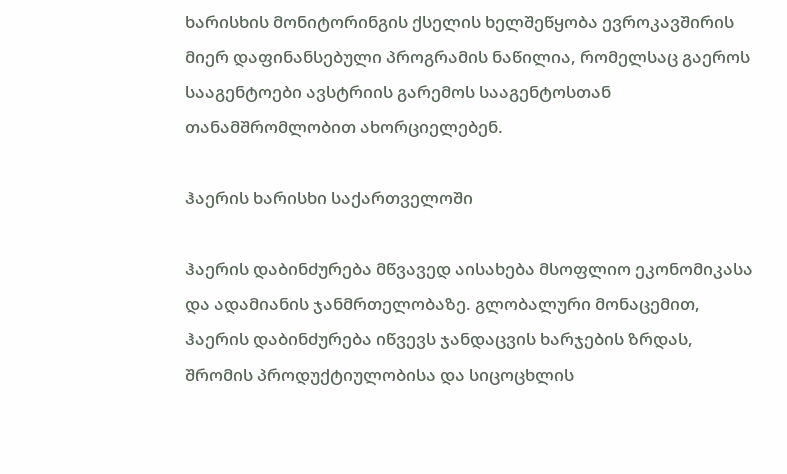ხარისხის მონიტორინგის ქსელის ხელშეწყობა ევროკავშირის მიერ დაფინანსებული პროგრამის ნაწილია, რომელსაც გაეროს სააგენტოები ავსტრიის გარემოს სააგენტოსთან თანამშრომლობით ახორციელებენ.

ჰაერის ხარისხი საქართველოში

ჰაერის დაბინძურება მწვავედ აისახება მსოფლიო ეკონომიკასა და ადამიანის ჯანმრთელობაზე. გლობალური მონაცემით, ჰაერის დაბინძურება იწვევს ჯანდაცვის ხარჯების ზრდას, შრომის პროდუქტიულობისა და სიცოცხლის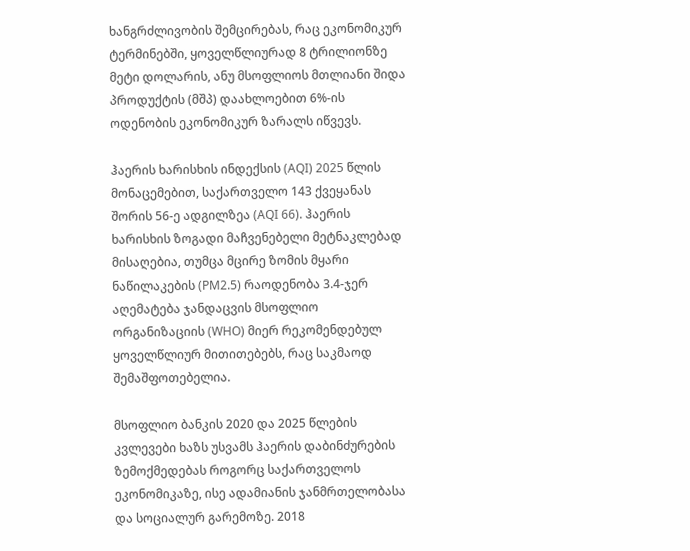ხანგრძლივობის შემცირებას, რაც ეკონომიკურ ტერმინებში, ყოველწლიურად 8 ტრილიონზე მეტი დოლარის, ანუ მსოფლიოს მთლიანი შიდა პროდუქტის (მშპ) დაახლოებით 6%-ის ოდენობის ეკონომიკურ ზარალს იწვევს.

ჰაერის ხარისხის ინდექსის (AQI) 2025 წლის მონაცემებით, საქართველო 143 ქვეყანას შორის 56-ე ადგილზეა (AQI 66). ჰაერის ხარისხის ზოგადი მაჩვენებელი მეტნაკლებად მისაღებია, თუმცა მცირე ზომის მყარი ნაწილაკების (PM2.5) რაოდენობა 3.4-ჯერ აღემატება ჯანდაცვის მსოფლიო ორგანიზაციის (WHO) მიერ რეკომენდებულ ყოველწლიურ მითითებებს, რაც საკმაოდ შემაშფოთებელია.

მსოფლიო ბანკის 2020 და 2025 წლების კვლევები ხაზს უსვამს ჰაერის დაბინძურების ზემოქმედებას როგორც საქართველოს ეკონომიკაზე, ისე ადამიანის ჯანმრთელობასა და სოციალურ გარემოზე. 2018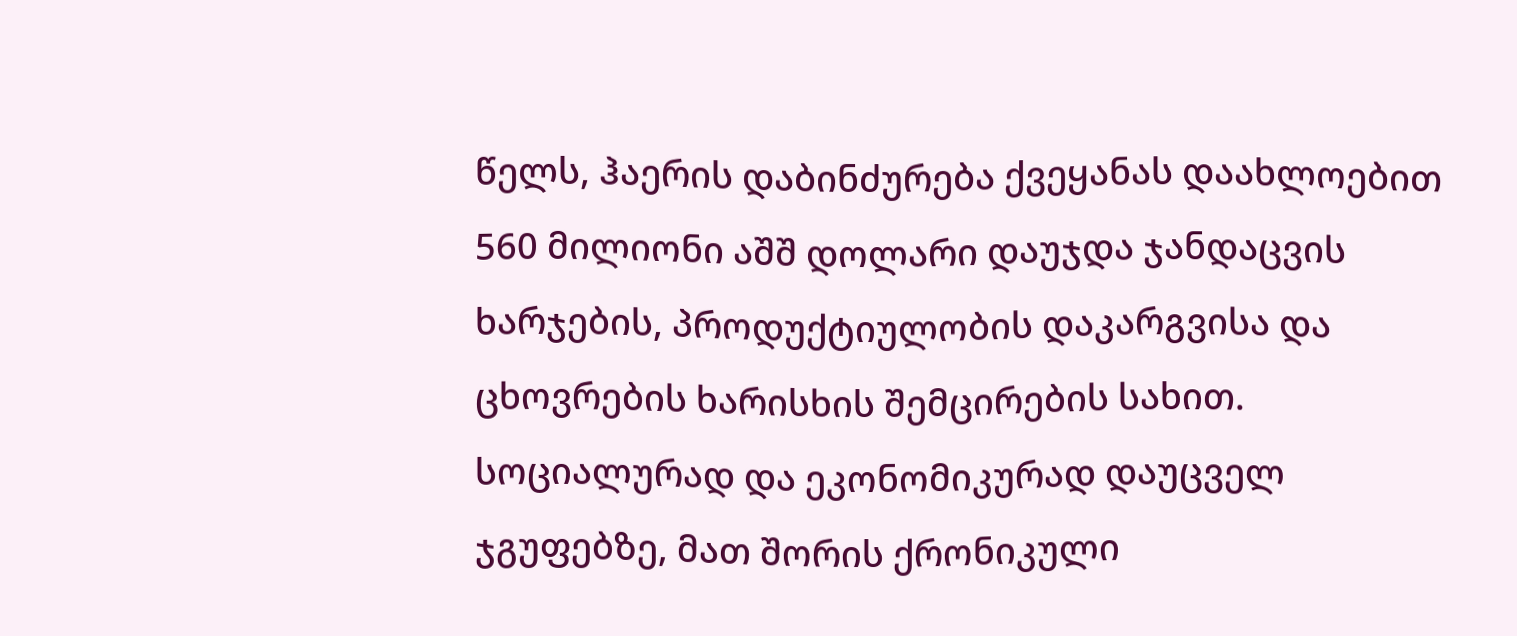წელს, ჰაერის დაბინძურება ქვეყანას დაახლოებით 560 მილიონი აშშ დოლარი დაუჯდა ჯანდაცვის ხარჯების, პროდუქტიულობის დაკარგვისა და ცხოვრების ხარისხის შემცირების სახით. სოციალურად და ეკონომიკურად დაუცველ ჯგუფებზე, მათ შორის ქრონიკული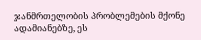ჯანმრთელობის პრობლემების მქონე ადამიანებზე, ეს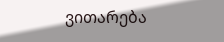ვითარება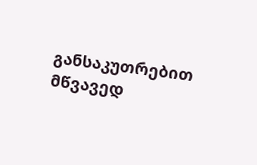განსაკუთრებით მწვავედ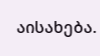აისახება.